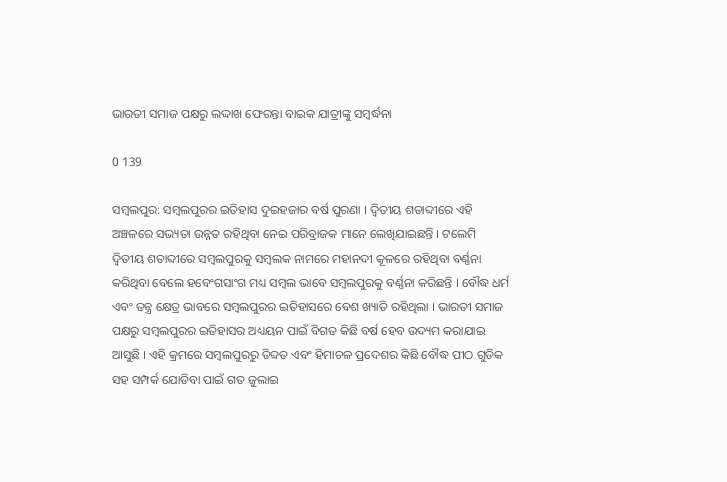ଭାରତୀ ସମାଜ ପକ୍ଷରୁ ଲଦ୍ଦାଖ ଫେରନ୍ତା ବାଇକ ଯାତ୍ରୀଙ୍କୁ ସମ୍ବର୍ଦ୍ଧନା

0 139

ସମ୍ବଲପୁର: ସମ୍ବଲପୁରର ଇତିହାସ ଦୁଇହଜାର ବର୍ଷ ପୁରଣା । ଦ୍ୱିତୀୟ ଶତାବ୍ଦୀରେ ଏହି ଅଞ୍ଚଳରେ ସଭ୍ୟତା ଉନ୍ନତ ରହିଥିବା ନେଇ ପରିବ୍ରାଜକ ମାନେ ଲେଖିଯାଇଛନ୍ତି । ଟଲେମି ଦ୍ୱିତୀୟ ଶତାବ୍ଦୀରେ ସମ୍ବଲପୁରକୁ ସମ୍ବଲକ ନାମରେ ମହାନଦୀ କୂଳରେ ରହିଥିବା ବର୍ଣ୍ଣନା କରିଥିବା ବେଲେ ହବେଂଗସାଂଗ ମଧ୍ୟ ସମ୍ବଲ ଭାବେ ସମ୍ବଲପୁରକୁ ବର୍ଣ୍ଣନା କରିଛନ୍ତି । ବୌଦ୍ଧ ଧର୍ମ ଏବଂ ତନ୍ତ୍ର କ୍ଷେତ୍ର ଭାବରେ ସମ୍ବଲପୁରର ଇତିହାସରେ ବେଶ ଖ୍ୟାତି ରହିଥିଲା । ଭାରତୀ ସମାଜ ପକ୍ଷରୁ ସମ୍ବଲପୁରର ଇତିହାସର ଅଧ୍ୟୟନ ପାଇଁ ବିଗତ କିଛି ବର୍ଷ ହେବ ଉଦ୍ୟମ କରାଯାଇ ଆସୁଛି । ଏହି କ୍ରମରେ ସମ୍ବଲପୁରରୁ ତିବ୍ଦତ ଏବଂ ହିମାଚଳ ପ୍ରଦେଶର କିଛି ବୌଦ୍ଧ ପୀଠ ଗୁଡିକ ସହ ସମ୍ପର୍କ ଯୋଡିବା ପାଇଁ ଗତ ଜୁଲାଇ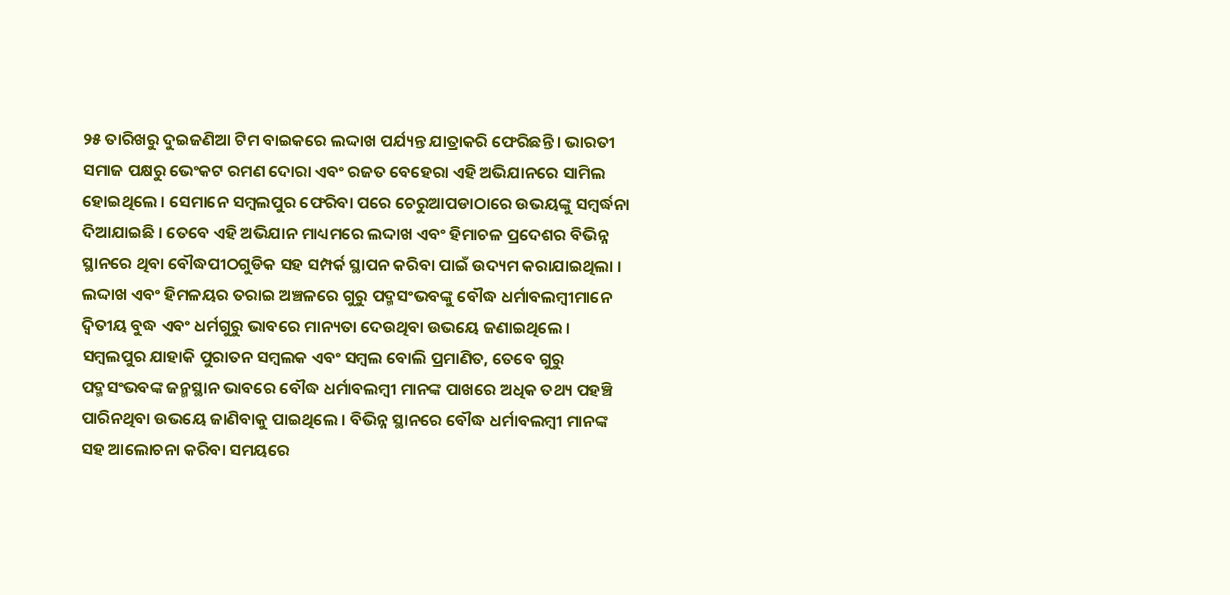୨୫ ତାରିଖରୁ ଦୁଇଜଣିଆ ଟିମ ବାଇକରେ ଲଦ୍ଦାଖ ପର୍ଯ୍ୟନ୍ତ ଯାତ୍ରାକରି ଫେରିଛନ୍ତି । ଭାରତୀ ସମାଜ ପକ୍ଷରୁ ଭେଂକଟ ରମଣ ଦୋରା ଏବଂ ରଜତ ବେହେରା ଏହି ଅଭିଯାନରେ ସାମିଲ ହୋଇଥିଲେ । ସେମାନେ ସମ୍ବଲପୁର ଫେରିବା ପରେ ଚେରୁଆପଡାଠାରେ ଉଭୟଙ୍କୁ ସମ୍ବର୍ଦ୍ଧନା ଦିଆଯାଇଛି । ତେବେ ଏହି ଅଭିଯାନ ମାଧ୍ୟମରେ ଲଦ୍ଦାଖ ଏବଂ ହିମାଚଳ ପ୍ରଦେଶର ବିଭିନ୍ନ ସ୍ଥାନରେ ଥିବା ବୌଦ୍ଧପୀଠଗୁଡିକ ସହ ସମ୍ପର୍କ ସ୍ଥାପନ କରିବା ପାଇଁ ଉଦ୍ୟମ କରାଯାଇଥିଲା । ଲଦ୍ଦାଖ ଏବଂ ହିମଳୟର ତରାଇ ଅଞ୍ଚଳରେ ଗୁରୁ ପଦ୍ମସଂଭବଙ୍କୁ ବୌଦ୍ଧ ଧର୍ମାବଲମ୍ବୀମାନେ ଦ୍ୱିତୀୟ ବୁଦ୍ଧ ଏବଂ ଧର୍ମଗୁରୁ ଭାବରେ ମାନ୍ୟତା ଦେଉଥିବା ଉଭୟେ ଜଣାଇଥିଲେ । ସମ୍ବଲପୁର ଯାହାକି ପୁରାତନ ସମ୍ବଲକ ଏବଂ ସମ୍ବଲ ବୋଲି ପ୍ରମାଣିତ, ତେବେ ଗୁରୁ ପଦ୍ମସଂଭବଙ୍କ ଜନ୍ମସ୍ଥାନ ଭାବରେ ବୌଦ୍ଧ ଧର୍ମାବଲମ୍ବୀ ମାନଙ୍କ ପାଖରେ ଅଧିକ ତଥ୍ୟ ପହଞ୍ଚି ପାରିନଥିବା ଉଭୟେ ଜାଣିବାକୁ ପାଇଥିଲେ । ବିଭିନ୍ନ ସ୍ଥାନରେ ବୌଦ୍ଧ ଧର୍ମାବଲମ୍ବୀ ମାନଙ୍କ ସହ ଆଲୋଚନା କରିବା ସମୟରେ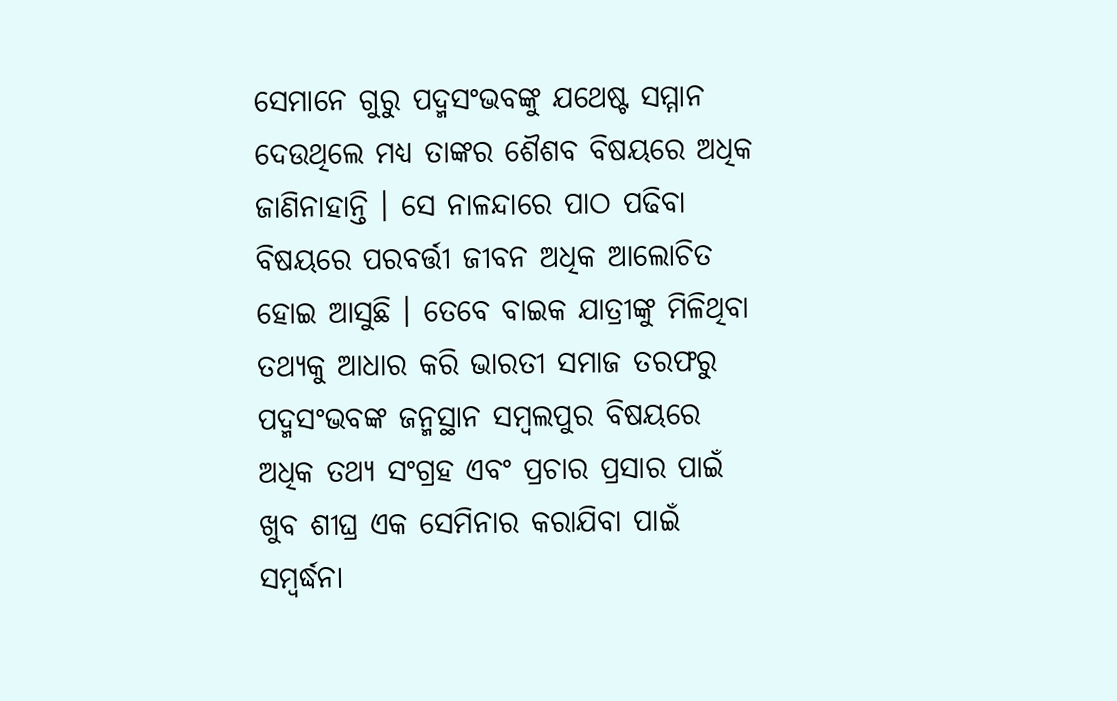ସେମାନେ ଗୁରୁ ପଦ୍ମସଂଭବଙ୍କୁ ଯଥେଷ୍ଟ ସମ୍ମାନ ଦେଉଥିଲେ ମଧ୍ୟ ତାଙ୍କର ଶୈଶବ ବିଷୟରେ ଅଧିକ ଜାଣିନାହାନ୍ତି । ସେ ନାଳନ୍ଦାରେ ପାଠ ପଢିବା ବିଷୟରେ ପରବର୍ତ୍ତୀ ଜୀବନ ଅଧିକ ଆଲୋଚିତ ହୋଇ ଆସୁଛି । ତେବେ ବାଇକ ଯାତ୍ରୀଙ୍କୁ ମିଳିଥିବା ତଥ୍ୟକୁ ଆଧାର କରି ଭାରତୀ ସମାଜ ତରଫରୁ ପଦ୍ମସଂଭବଙ୍କ ଜନ୍ମସ୍ଥାନ ସମ୍ବଲପୁର ବିଷୟରେ ଅଧିକ ତଥ୍ୟ ସଂଗ୍ରହ ଏବଂ ପ୍ରଚାର ପ୍ରସାର ପାଇଁ ଖୁବ ଶୀଘ୍ର ଏକ ସେମିନାର କରାଯିବା ପାଇଁ ସମ୍ବର୍ଦ୍ଧନା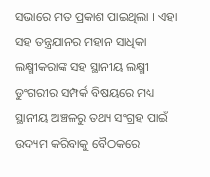ସଭାରେ ମତ ପ୍ରକାଶ ପାଇଥିଲା । ଏହା ସହ ତନ୍ତ୍ରଯାନର ମହାନ ସାଧିକା ଲକ୍ଷ୍ମୀକରାଙ୍କ ସହ ସ୍ଥାନୀୟ ଲକ୍ଷ୍ମୀ ଡୁଂଗରୀର ସମ୍ପର୍କ ବିଷୟରେ ମଧ୍ୟ ସ୍ଥାନୀୟ ଅଞ୍ଚଳରୁ ତଥ୍ୟ ସଂଗ୍ରହ ପାଇଁ ଉଦ୍ୟମ କରିବାକୁ ବୈଠକରେ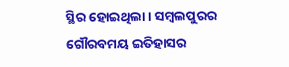ସ୍ଥିର ହୋଇଥିଲା । ସମ୍ବଲପୁରର ଗୌରବମୟ ଇତିହାସର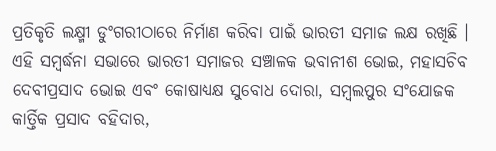ପ୍ରତିକୃତି ଲକ୍ଷ୍ମୀ ଡୁଂଗରୀଠାରେ ନିର୍ମାଣ କରିବା ପାଇଁ ଭାରତୀ ସମାଜ ଲକ୍ଷ ରଖିଛି । ଏହି ସମ୍ବର୍ଦ୍ଧନା ସଭାରେ ଭାରତୀ ସମାଜର ସଞ୍ଚାଳକ ଭବାନୀଶ ଭୋଇ, ମହାସଚିବ ଦେବୀପ୍ରସାଦ ଭୋଇ ଏବଂ କୋଷାଧ୍ୟକ୍ଷ ସୁବୋଧ ଦୋରା, ସମ୍ବଲପୁର ସଂଯୋଜକ କାର୍ତ୍ତିକ ପ୍ରସାଦ ବହିଦାର,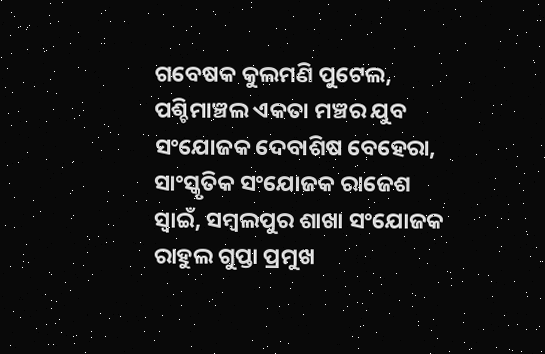ଗବେଷକ କୁଲମଣି ପୁଟେଲ, ପଶ୍ଚିମାଞ୍ଚଲ ଏକତା ମଞ୍ଚର ଯୁବ ସଂଯୋଜକ ଦେବାଶିଷ ବେହେରା, ସାଂସ୍କୃତିକ ସଂଯୋଜକ ରାଜେଶ ସ୍ୱାଇଁ, ସମ୍ବଲପୁର ଶାଖା ସଂଯୋଜକ ରାହୁଲ ଗୁପ୍ତା ପ୍ରମୁଖ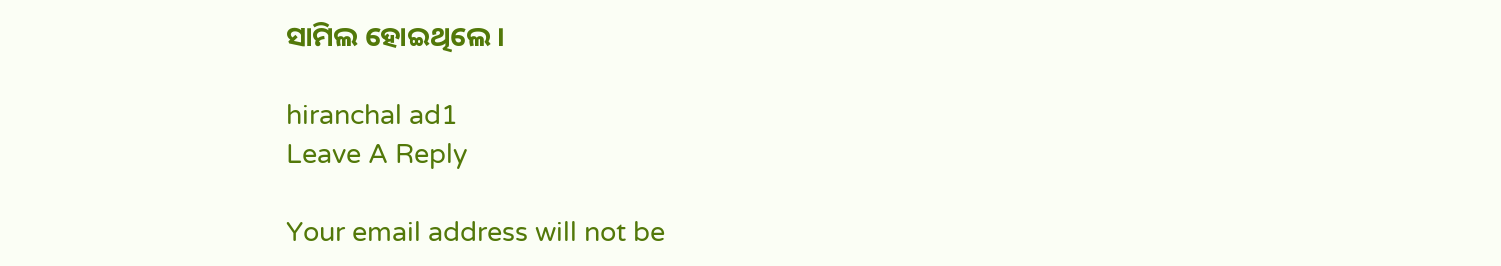ସାମିଲ ହୋଇଥିଲେ ।

hiranchal ad1
Leave A Reply

Your email address will not be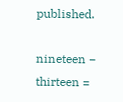published.

nineteen − thirteen =